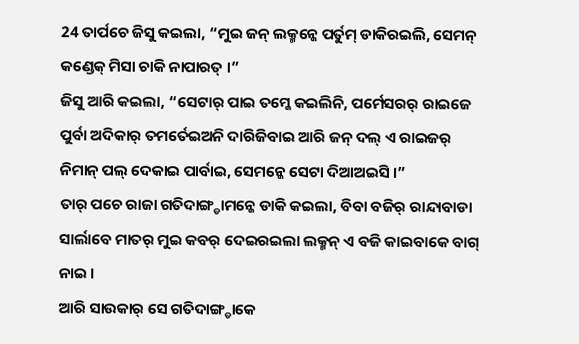24 ତାର୍ପଚେ ଜିସୁ କଇଲା, “ମୁଇ ଜନ୍ ଲକ୍ମନ୍କେ ପର୍ତୁମ୍ ଡାକିରଇଲି, ସେମନ୍ କଣ୍ଡେକ୍ ମିସା ଚାକି ନାପାରତ୍ ।”
ଜିସୁ ଆରି କଇଲା, “ସେଟାର୍ ପାଇ ତମ୍କେ କଇଲିନି, ପର୍ମେସରର୍ ରାଇଜେ ପୁର୍ବା ଅଦିକାର୍ ତମର୍ତେଇଅନି ଦାରିଜିବାଇ ଆରି ଜନ୍ ଦଲ୍ ଏ ରାଇଜର୍ ନିମାନ୍ ପଲ୍ ଦେକାଇ ପାର୍ବାଇ, ସେମନ୍କେ ସେଟା ଦିଆଅଇସି ।”
ତାର୍ ପଚେ ରାଜା ଗତିଦାଙ୍ଗ୍ଡାମନ୍କେ ଡାକି କଇଲା, ବିବା ବଜିର୍ ରାନ୍ଦାବାଡା ସାର୍ଲାବେ ମାତର୍ ମୁଇ କବର୍ ଦେଇରଇଲା ଲକ୍ମନ୍ ଏ ବଜି କାଇବାକେ ବାଗ୍ ନାଇ ।
ଆରି ସାଉକାର୍ ସେ ଗତିଦାଙ୍ଗ୍ଡାକେ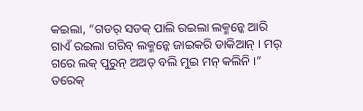କଇଲା, “ଗଡର୍ ସଡକ୍ ପାଲି ରଇଲା ଲକ୍ମନ୍କେ ଆରି ଗାଏଁ ରଇଲା ଗରିବ୍ ଲକ୍ମନ୍କେ ଜାଇକରି ଡାକିଆନ୍ । ମର୍ ଗରେ ଲକ୍ ପୁରୁନ୍ ଅଅତ୍ ବଲି ମୁଇ ମନ୍ କଲିନି ।”
ତରେକ୍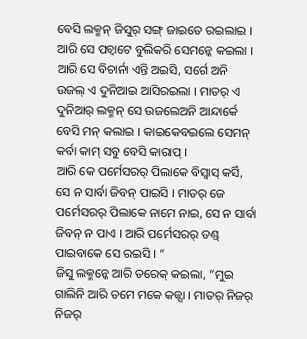ବେସି ଲକ୍ମନ୍ ଜିସୁର୍ ସଙ୍ଗ୍ ଜାଇତେ ରଇଲାଇ । ଆରି ସେ ପଚ୍ବାଟେ ବୁଲିକରି ସେମନ୍କେ କଇଲା ।
ଆରି ସେ ବିଚାର୍ନା ଏନ୍ତି ଅଇସି, ସର୍ଗେ ଅନି ଉଜଲ୍ ଏ ଦୁନିଆଇ ଆସିରଇଲା । ମାତର୍ ଏ ଦୁନିଆର୍ ଲକ୍ମନ୍ ସେ ଉଜଲେଅନି ଆନ୍ଦାର୍କେ ବେସି ମନ୍ କଲାଇ । କାଇକେବଇଲେ ସେମନ୍ କର୍ବା କାମ୍ ସବୁ ବେସି କାରାପ୍ ।
ଆରି କେ ପର୍ମେସରର୍ ପିଲାକେ ବିସ୍ବାସ୍ କର୍ସି, ସେ ନ ସାର୍ବା ଜିବନ୍ ପାଇସି । ମାତର୍ ଜେ ପର୍ମେସରର୍ ପିଲାକେ ନାମେ ନାଇ, ସେ ନ ସାର୍ବା ଜିବନ୍ ନ ପାଏ । ଆରି ପର୍ମେସରର୍ ଡଣ୍ଡ୍ ପାଇବାକେ ସେ ରଇସି । ”
ଜିସୁ ଲକ୍ମନ୍କେ ଆରି ତରେକ୍ କଇଲା, “ମୁଇ ଗାଲିନି ଆରି ତମେ ମକେ କଜ୍ସା । ମାତର୍ ନିଜର୍ ନିଜର୍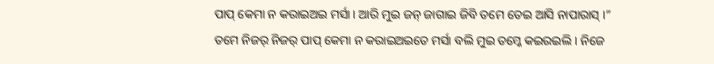ପାପ୍ କେମା ନ କରାଇଅଇ ମର୍ସା । ଆରି ମୁଇ ଜନ୍ ଜାଗାଇ ଜିବି ତମେ ତେଇ ଆସି ନାପାରାସ୍ ।”
ତମେ ନିଜର୍ ନିଜର୍ ପାପ୍ କେମା ନ କରାଇଅଇତେ ମର୍ସା ବଲି ମୁଇ ତମ୍କେ କଇରଇଲି । ନିଜେ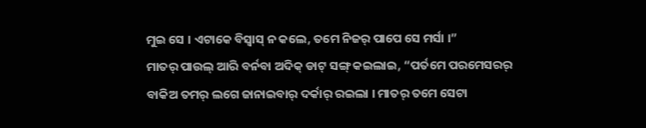ମୁଇ ସେ । ଏଟାକେ ବିସ୍ବାସ୍ ନ କଲେ, ତମେ ନିଜର୍ ପାପେ ସେ ମର୍ସା ।”
ମାତର୍ ପାଉଲ୍ ଆରି ବର୍ନବା ଅଦିକ୍ ଡାଟ୍ ସଙ୍ଗ୍ କଇଲାଇ, “ପର୍ତମେ ପରମେସରର୍ ବାକିଅ ତମର୍ ଲଗେ ଜାନାଇବାର୍ ଦର୍କାର୍ ରଇଲା । ମାତର୍ ତମେ ସେଟା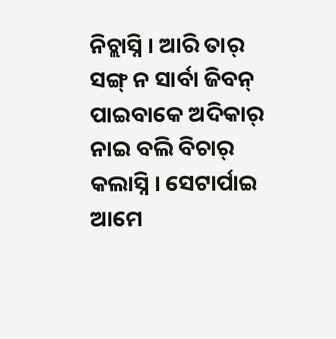ନିଚ୍ଲାସ୍ନି । ଆରି ତାର୍ ସଙ୍ଗ୍ ନ ସାର୍ବା ଜିବନ୍ ପାଇବାକେ ଅଦିକାର୍ ନାଇ ବଲି ବିଚାର୍ କଲାସ୍ନି । ସେଟାର୍ପାଇ ଆମେ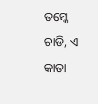ତମ୍କେ ଚାଡି, ଏ କାତା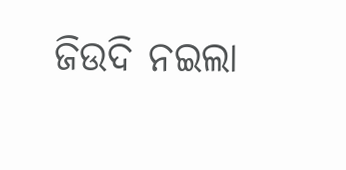ଜିଉଦି ନଇଲା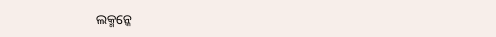ଲକ୍ମନ୍କେ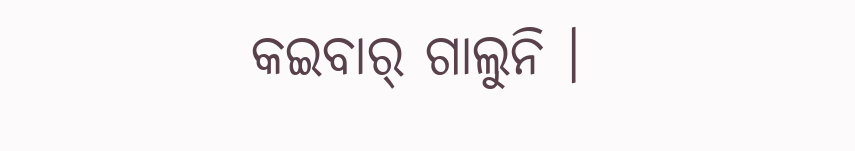କଇବାର୍ ଗାଲୁନି ।